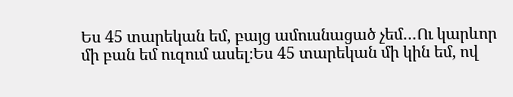Ես 45 տարեկան եմ, բայց ամուսնացած չեմ…Ու կարևոր մի բան եմ ուզում ասել։Ես 45 տարեկան մի կին եմ, ով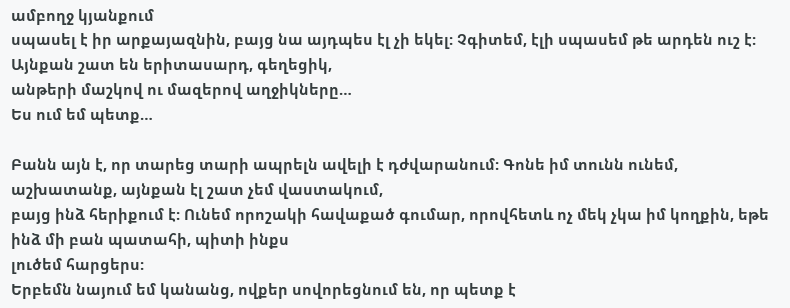ամբողջ կյանքում
սպասել է իր արքայազնին, բայց նա այդպես էլ չի եկել: Չգիտեմ, էլի սպասեմ թե արդեն ուշ է: Այնքան շատ են երիտասարդ, գեղեցիկ,
անթերի մաշկով ու մազերով աղջիկները…
Ես ում եմ պետք…

Բանն այն է, որ տարեց տարի ապրելն ավելի է դժվարանում: Գոնե իմ տունն ունեմ, աշխատանք, այնքան էլ շատ չեմ վաստակում,
բայց ինձ հերիքում է: Ունեմ որոշակի հավաքած գումար, որովհետև ոչ մեկ չկա իմ կողքին, եթե ինձ մի բան պատահի, պիտի ինքս
լուծեմ հարցերս:
Երբեմն նայում եմ կանանց, ովքեր սովորեցնում են, որ պետք է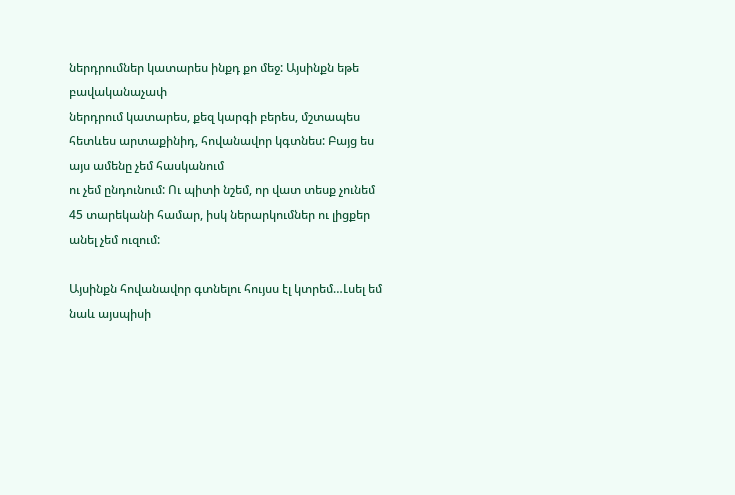ներդրումներ կատարես ինքդ քո մեջ: Այսինքն եթե բավականաչափ
ներդրում կատարես, քեզ կարգի բերես, մշտապես հետևես արտաքինիդ, հովանավոր կգտնես: Բայց ես այս ամենը չեմ հասկանում
ու չեմ ընդունում: Ու պիտի նշեմ, որ վատ տեսք չունեմ 45 տարեկանի համար, իսկ ներարկումներ ու լիցքեր անել չեմ ուզում:

Այսինքն հովանավոր գտնելու հույսս էլ կտրեմ…Լսել եմ նաև այսպիսի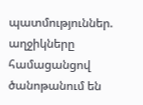պատմություններ. աղջիկները համացանցով ծանոթանում են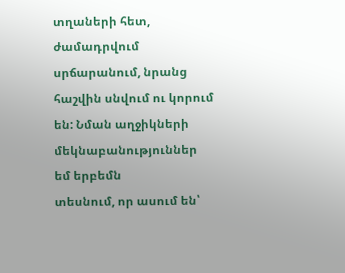տղաների հետ, ժամադրվում սրճարանում, նրանց հաշվին սնվում ու կորում են: Նման աղջիկների մեկնաբանություններ եմ երբեմն
տեսնում, որ ասում են՝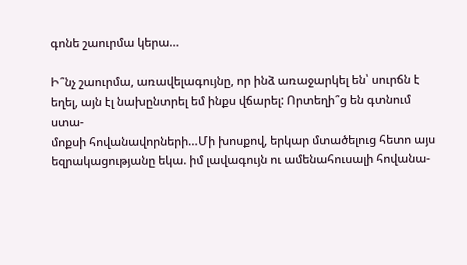գոնե շաուրմա կերա…

Ի՞նչ շաուրմա, առավելագույնը, որ ինձ առաջարկել են՝ սուրճն է եղել, այն էլ նախընտրել եմ ինքս վճարել: Որտեղի՞ց են գտնում ստա-
մոքսի հովանավորների…Մի խոսքով, երկար մտածելուց հետո այս եզրակացությանը եկա. իմ լավագույն ու ամենահուսալի հովանա-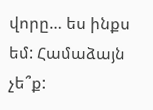վորը… ես ինքս եմ: Համաձայն չե՞ք: